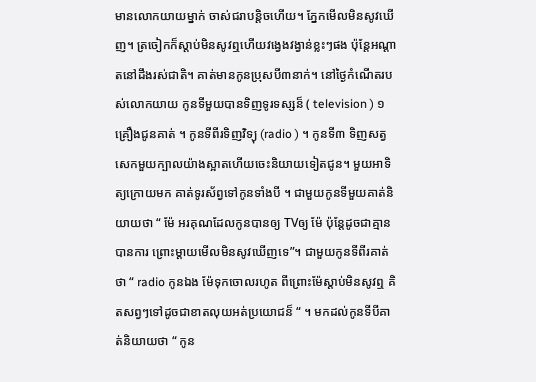មានលោកយាយម្នាក់ ចាស់ជរាបន្តិចហើយ។ ភ្នែកមើលមិនសូវឃើញ។ ត្រចៀកក៏ស្ដាប់មិនសូវឮហើយវង្វេងវង្វាន់ខ្លះៗផង ប៉ុន្តែអណ្ដាតនៅដឹងរស់ជាតិ។ គាត់មានកូនប្រុសបី៣នាក់។ នៅថ្ងៃកំណើតរបស់លោកយាយ កូនទីមួយបានទិញទូរទស្សន៏ ( television ) ១គ្រឿងជូនគាត់ ។ កូនទីពីរទិញវិទ្យុ (radio ) ។ កូនទី៣ ទិញសត្វសេកមួយក្បាលយ៉ាងស្អាតហើយចេះនិយាយទៀតជូន។ មួយអាទិត្យក្រោយមក គាត់ទូរស័ព្វទៅកូនទាំងបី ។ ជាមួយកូនទីមួយគាត់និយាយថា “ ម៉ែ អរគុណដែលកូនបានឲ្យ TVឲ្យ ម៉ែ ប៉ុន្តែដូចជាគ្មានបានការ ព្រោះម្ដាយមើលមិនសូវឃើញទេ”។ ជាមួយកូនទីពីរគាត់ថា “ radio កូនឯង ម៉ែទុកចោលរហូត ពីព្រោះម៉ែស្ដាប់មិនសូវឮ គិតសព្វៗទៅដូចជាខាតលុយអត់ប្រយោជន៏ “ ។ មកដល់កូនទីបីគាត់និយាយថា “ កូន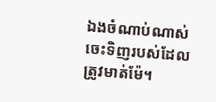ឯងចំណាប់ណាស់ ចេះទិញរបស់ដែលត្រូវមាត់ម៉ែ។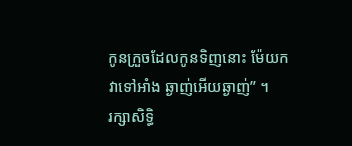កូនក្រួចដែលកូនទិញនោះ ម៉ែយកវាទៅអាំង ឆ្ងាញ់អើយឆ្ងាញ់” ។
រក្សាសិទ្ធិ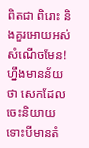ពិតជា ពិរោះ និងគួរអោយអស់សំណើចមែន! ហ្នឹងមានន័យថា សេកដែលចេះនិយាយ
ទោះបីមានតំ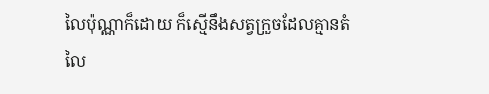លៃប៉ុណ្ណាក៏ដោយ ក៏ស្មើនឹងសត្វក្រួចដែលគ្មានតំលៃ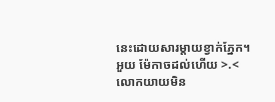នេះដោយសារម្តាយខ្វាក់ភ្នែក។
អួយ ម៉ែកាចដល់ហើយ >.<
លោកយាយមិន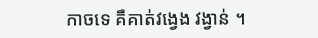កាចទេ គឺគាត់វង្វេង វង្វាន់ ។